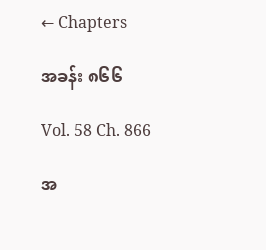← Chapters

အခန်း ၈၆၆

Vol. 58 Ch. 866

အ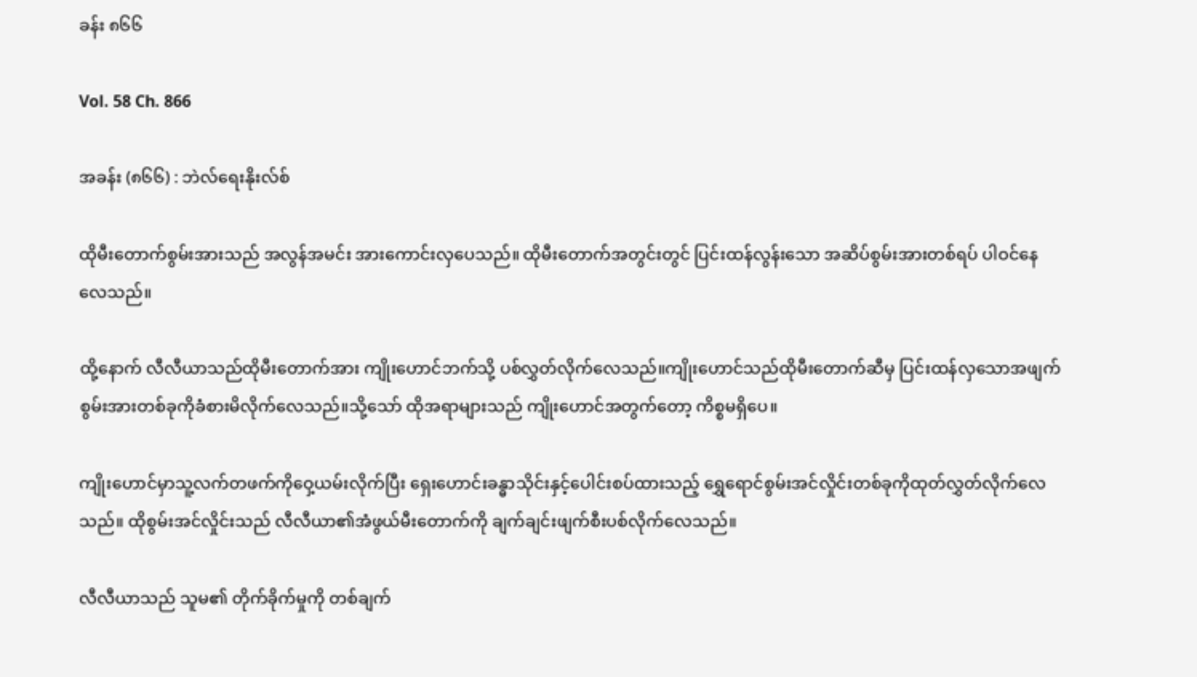ခန်း ၈၆၆

Vol. 58 Ch. 866

အခန်း (၈၆၆) : ဘဲလ်ရေးနိုးလ်စ်

ထိုမီးတောက်စွမ်းအားသည် အလွန်အမင်း အားကောင်းလှပေသည်။ ထိုမီးတောက်အတွင်းတွင် ပြင်းထန်လွန်းသော အဆိပ်စွမ်းအားတစ်ရပ် ပါဝင်နေလေသည်။

ထို့နောက် လီလီယာသည်ထိုမီးတောက်အား ကျိုးဟောင်ဘက်သို့ ပစ်လွှတ်လိုက်လေသည်။ကျိုးဟောင်သည်ထိုမီးတောက်ဆီမှ ပြင်းထန်လှသောအဖျက်စွမ်းအားတစ်ခုကိုခံစားမိလိုက်လေသည်။သို့သော် ထိုအရာများသည် ကျိုးဟောင်အတွက်တော့ ကိစ္စမရှိပေ။

ကျိုးဟောင်မှာသူ့လက်တဖက်ကိုဝှေ့ယမ်းလိုက်ပြီး ရှေးဟောင်းခန္ဓာသိုင်းနှင့်ပေါင်းစပ်ထားသည့် ရွှေရောင်စွမ်းအင်လှိုင်းတစ်ခုကိုထုတ်လွှတ်လိုက်လေသည်။ ထိုစွမ်းအင်လှိုင်းသည် လီလီယာ၏အံဖွယ်မီးတောက်ကို ချက်ချင်းဖျက်စီးပစ်လိုက်လေသည်။

လီလီယာသည် သူမ၏ တိုက်ခိုက်မှုကို တစ်ချက်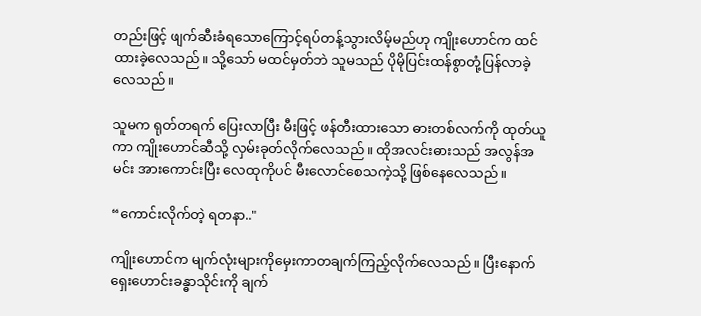တည်းဖြင့် ဖျက်ဆီးခံရသောကြောင့်ရပ်တန့်သွားလိမ့်မည်ဟု ကျိုးဟောင်က ထင်ထားခဲ့လေသည်။ သို့သော် မထင်မှတ်ဘဲ သူမသည် ပိုမိုပြင်းထန်စွာတုံ့ပြန်လာခဲ့လေသည်။

သူမက ရုတ်တရက် ပြေးလာပြီး မီးဖြင့် ဖန်တီးထားသော ဓားတစ်လက်ကို ထုတ်ယူကာ ကျိုးဟောင်ဆီသို့ လှမ်းခုတ်လိုက်လေသည်။ ထိုအလင်းဓားသည် အလွန်အမင်း အားကောင်းပြီး လေထုကိုပင် မီးလောင်စေသကဲ့သို့ ဖြစ်နေလေသည်။

“ကောင်းလိုက်တဲ့ ရတနာ.."

ကျိုးဟောင်က မျက်လုံးများကိုမှေးကာတချက်ကြည့်လိုက်လေသည်။ ပြီးနောက် ရှေးဟောင်းခန္ဓာသိုင်းကို ချက်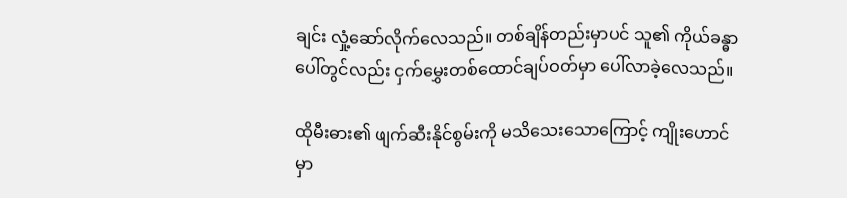ချင်း လှုံ့ဆော်လိုက်လေသည်။ တစ်ချိန်တည်းမှာပင် သူ၏ ကိုယ်ခန္ဓာပေါ်တွင်လည်း ငှက်မွှေးတစ်ထောင်ချပ်ဝတ်မှာ ပေါ်လာခဲ့လေသည်။

ထိုမီးဓား၏ ဖျက်ဆီးနိုင်စွမ်းကို မသိသေးသောကြောင့် ကျိုးဟောင်မှာ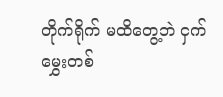တိုက်ရိုက် မထိတွေ့ဘဲ ငှက်မွှေးတစ်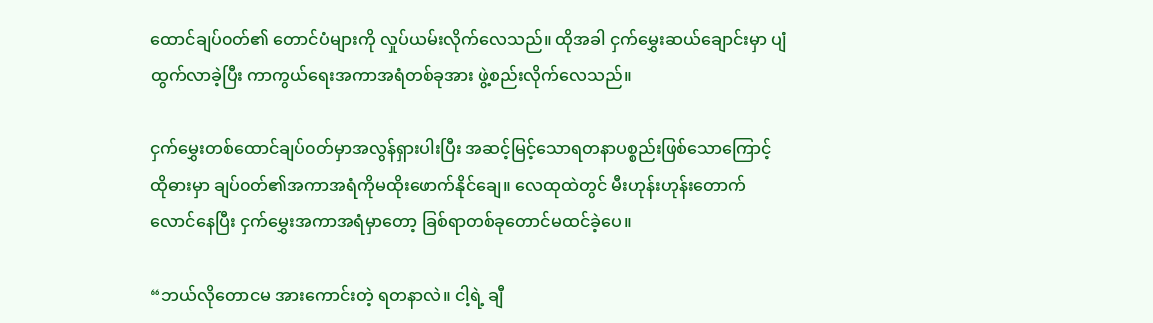ထောင်ချပ်၀တ်၏ တောင်ပံများကို လှုပ်ယမ်းလိုက်လေသည်။ ထိုအခါ ငှက်မွှေးဆယ်ချောင်းမှာ ပျံထွက်လာခဲ့ပြီး ကာကွယ်ရေးအကာအရံတစ်ခုအား ဖွဲ့စည်းလိုက်လေသည်။

ငှက်မွှေးတစ်ထောင်ချပ်၀တ်မှာအလွန်ရှားပါးပြီး အဆင့်မြင့်သောရတနာပစ္စည်းဖြစ်သောကြောင့် ထိုဓားမှာ ချပ်၀တ်၏အကာအရံကိုမထိုးဖောက်နိုင်ချေ။ လေထုထဲတွင် မီးဟုန်းဟုန်းတောက်လောင်နေပြီး ငှက်မွှေးအကာအရံမှာတော့ ခြစ်ရာတစ်ခုတောင်မထင်ခဲ့ပေ။

“ဘယ်လိုတောငမ အားကောင်းတဲ့ ရတနာလဲ။ ငါ့ရဲ့ ချီ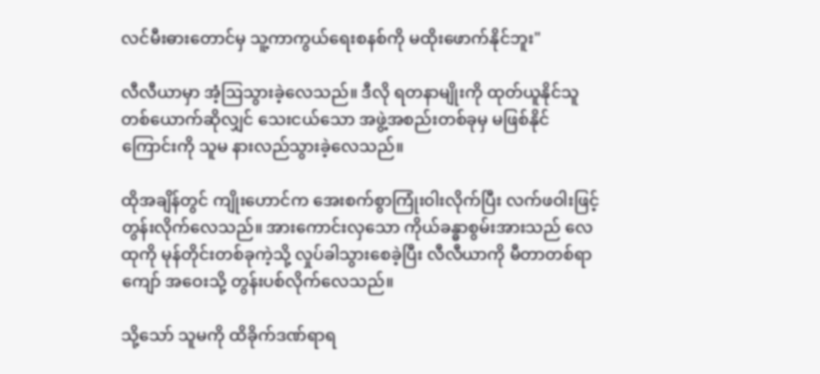လင်မီးဓားတောင်မှ သူ့ကာကွယ်ရေးစနစ်ကို မထိုးဖောက်နိုင်ဘူး"

လီလီယာမှာ အံ့ဩသွားခဲ့လေသည်။ ဒီလို ရတနာမျိုးကို ထုတ်ယူနိုင်သူတစ်ယောက်ဆိုလျှင် သေးငယ်သော အဖွဲ့အစည်းတစ်ခုမှ မဖြစ်နိုင်ကြောင်းကို သူမ နားလည်သွားခဲ့လေသည်။

ထိုအချိန်တွင် ကျိုးဟောင်က အေးစက်စွာကြုံး၀ါးလိုက်ပြီး လက်ဖဝါးဖြင့် တွန်းလိုက်လေသည်။ အားကောင်းလှသော ကိုယ်ခန္ဓာစွမ်းအားသည် လေထုကို မုန်တိုင်းတစ်ခုကဲ့သို့ လှုပ်ခါသွားစေခဲ့ပြီး လီလီယာကို မီတာတစ်ရာကျော် အဝေးသို့ တွန်းပစ်လိုက်လေသည်။

သို့သော် သူမကို ထိခိုက်ဒဏ်ရာရ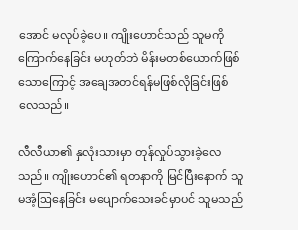အောင် မလုပ်ခဲ့ပေ။ ကျိုးဟောင်သည် သူမကို ကြောက်နေခြင်း မဟုတ်ဘဲ မိန်းမတစ်ယောက်ဖြစ်သောကြောင့် အချေအတင်ရန်မဖြစ်လိုခြင်းဖြစ်လေသည်။

လီလီယာ၏ နှလုံးသားမှာ တုန်လှုပ်သွားခဲ့လေသည်။ ကျိုးဟောင်၏ ရတနာကို မြင်ပြီးနောက် သူမအံ့ဩနေခြင်း မပျောက်သေးခင်မှာပင် သူမသည်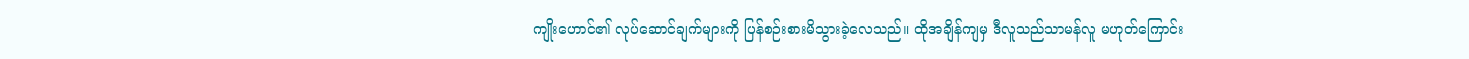ကျိုးဟောင်၏ လုပ်ဆောင်ချက်များကို ပြန်စဉ်းစားမိသွားခဲ့လေသည်။ ထိုအချိန်ကျမှ ဒီလူသည်သာမန်လူ မဟုတ်ကြောင်း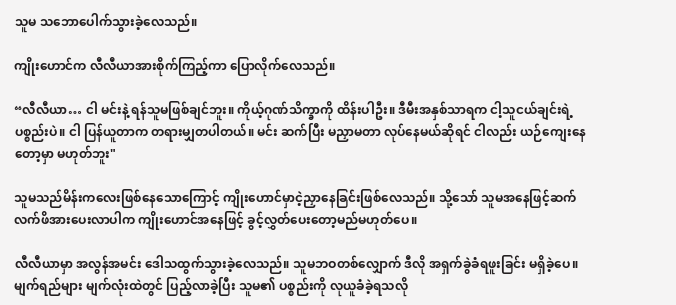သူမ သဘောပေါက်သွားခဲ့လေသည်။

ကျိုးဟောင်က လီလီယာအားစိုက်ကြည့်ကာ ပြောလိုက်လေသည်။

“လီလီယာ… ငါ မင်းနဲ့ ရန်သူမဖြစ်ချင်ဘူး။ ကိုယ့်ဂုဏ်သိက္ခာကို ထိန်းပါဦး။ ဒီမီးအနှစ်သာရက ငါ့သူငယ်ချင်းရဲ့ ပစ္စည်းပဲ။ ငါ ပြန်ယူတာက တရားမျှတပါတယ်။ မင်း ဆက်ပြီး မညှာမတာ လုပ်နေမယ်ဆိုရင် ငါလည်း ယဉ်ကျေးနေတော့မှာ မဟုတ်ဘူး"

သူမသည်မိန်းကလေးဖြစ်နေသောကြောင့် ကျိုးဟောင်မှာငဲ့ညှာနေခြင်းဖြစ်လေသည်။ သို့သော် သူမအနေဖြင့်ဆက်လက်ဖိအားပေးလာပါက ကျိုးဟောင်အနေဖြင့် ခွင့်လွှတ်ပေးတော့မည်မဟုတ်ပေ။

လီလီယာမှာ အလွန်အမင်း ဒေါသထွက်သွားခဲ့လေသည်။ သူမဘဝတစ်လျှောက် ဒီလို အရှက်ခွဲခံရဖူးခြင်း မရှိခဲ့ပေ။ မျက်ရည်များ မျက်လုံးထဲတွင် ပြည့်လာခဲ့ပြီး သူမ၏ ပစ္စည်းကို လုယူခံခဲ့ရသလို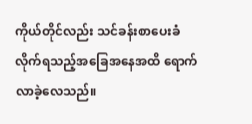ကိုယ်တိုင်လည်း သင်ခန်းစာပေးခံလိုက်ရသည့်အခြေအနေအထိ ရောက်လာခဲ့လေသည်။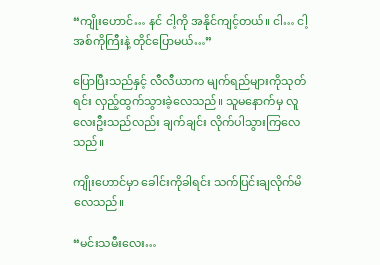“ကျိုးဟောင်… နင် ငါ့ကို အနိုင်ကျင့်တယ်။ ငါ… ငါ့အစ်ကိုကြီးနဲ့ တိုင်ပြောမယ်…”

ပြောပြီးသည်နှင့် လီလီယာက မျက်ရည်များကိုသုတ်ရင်း လှည့်ထွက်သွားခဲ့လေသည်။ သူမနောက်မှ လူလေးဦးသည်လည်း ချက်ချင်း လိုက်ပါသွားကြလေသည်။

ကျိုးဟောင်မှာ ခေါင်းကိုခါရင်း သက်ပြင်းချလိုက်မိလေသည်။

“မင်းသမီးလေး…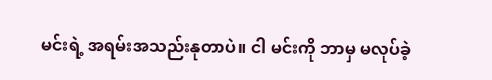မင်းရဲ့ အရမ်းအသည်းနုတာပဲ။ ငါ မင်းကို ဘာမှ မလုပ်ခဲ့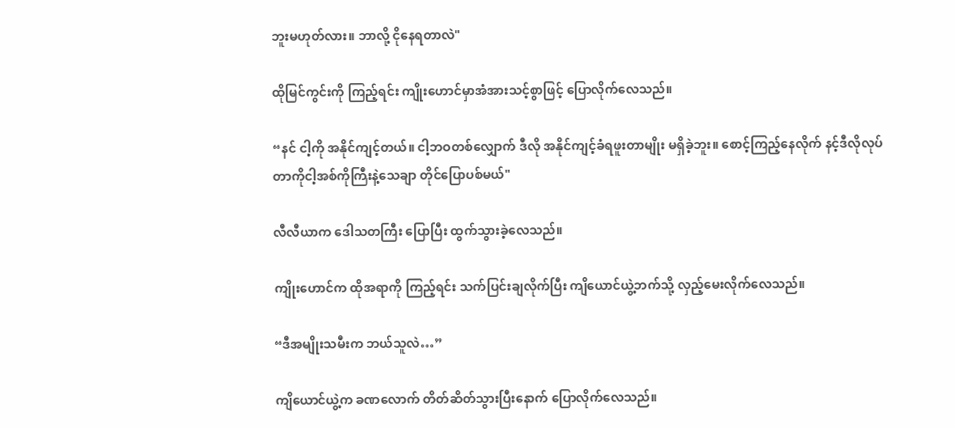ဘူးမဟုတ်လား။ ဘာလို့ ငိုနေရတာလဲ"

ထိုမြင်ကွင်းကို ကြည့်ရင်း ကျိုးဟောင်မှာအံအားသင့်စွာဖြင့် ပြောလိုက်လေသည်။

“နင် ငါ့ကို အနိုင်ကျင့်တယ်။ ငါ့ဘဝတစ်လျှောက် ဒီလို အနိုင်ကျင့်ခံရဖူးတာမျိုး မရှိခဲ့ဘူး။ စောင့်ကြည့်နေလိုက် နင့်ဒီလိုလုပ်တာကိုငါ့အစ်ကိုကြီးနဲ့သေချာ တိုင်ပြောပစ်မယ်"

လီလီယာက ဒေါသတကြီး ပြောပြီး ထွက်သွားခဲ့လေသည်။

ကျိုးဟောင်က ထိုအရာကို ကြည့်ရင်း သက်ပြင်းချလိုက်ပြီး ကျိယောင်ယွဲ့ဘက်သို့ လှည့်မေးလိုက်လေသည်။

“ဒီအမျိုးသမီးက ဘယ်သူလဲ…”

ကျိယောင်ယွဲ့က ခဏလောက် တိတ်ဆိတ်သွားပြီးနောက် ပြောလိုက်လေသည်။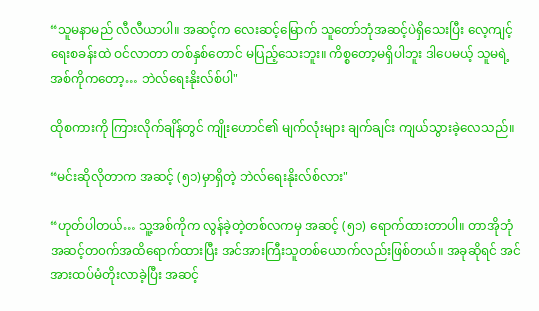“သူမနာမည် လီလီယာပါ။ အဆင့်က လေးဆင့်မြောက် သူတော်ဘုံအဆင့်ပဲရှိသေးပြီး လေ့ကျင့်ရေးစခန်းထဲ ဝင်လာတာ တစ်နှစ်တောင် မပြည့်သေးဘူး။ ကိစ္စတော့မရှိပါဘူး ဒါပေမယ့် သူမရဲ့ အစ်ကိုကတော့… ဘဲလ်ရေးနိုးလ်စ်ပါ"

ထိုစကားကို ကြားလိုက်ချိန်တွင် ကျိုးဟောင်၏ မျက်လုံးများ ချက်ချင်း ကျယ်သွားခဲ့လေသည်။

“မင်းဆိုလိုတာက အဆင့် (၅၁)မှာရှိတဲ့ ဘဲလ်ရေးနိုးလ်စ်လား"

“ဟုတ်ပါတယ်… သူ့အစ်ကိုက လွန်ခဲ့တဲ့တစ်လကမှ အဆင့် (၅၁) ရောက်ထားတာပါ။ တာအိုဘုံအဆင့်တ၀က်အထိရောက်ထားပြီး အင်အားကြီးသူတစ်ယောက်လည်းဖြစ်တယ်။ အခုဆိုရင် အင်အားထပ်မံတိုးလာခဲ့ပြီး အဆင့်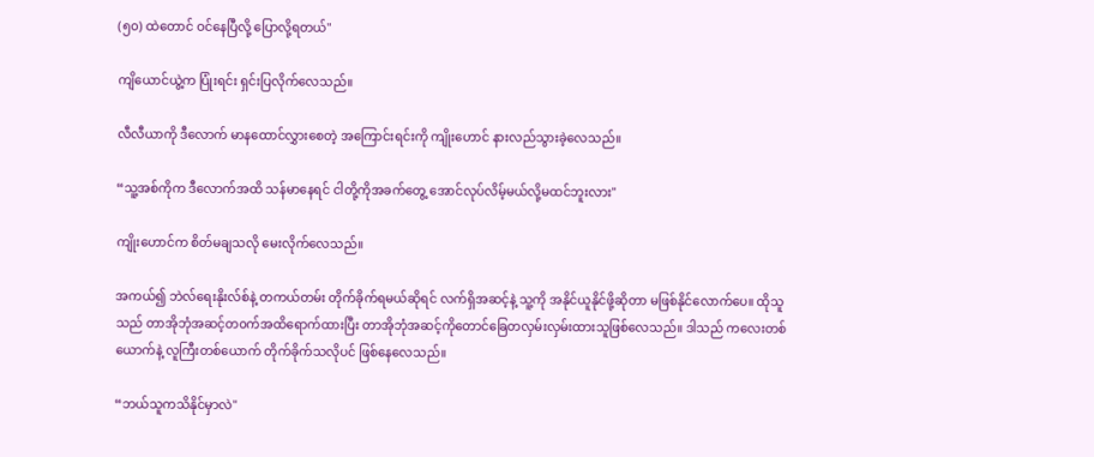(၅၀) ထဲတောင် ဝင်နေပြီလို့ ပြောလို့ရတယ်"

ကျိယောင်ယွဲ့က ပြုံးရင်း ရှင်းပြလိုက်လေသည်။

လီလီယာကို ဒီလောက် မာနထောင်လွှားစေတဲ့ အကြောင်းရင်းကို ကျိုးဟောင် နားလည်သွားခဲ့လေသည်။

“သူ့အစ်ကိုက ဒီလောက်အထိ သန်မာနေရင် ငါတို့ကိုအခက်တွေ့ အောင်လုပ်လိမ့်မယ်လို့မထင်ဘူးလား"

ကျိုးဟောင်က စိတ်မချသလို မေးလိုက်လေသည်။

အကယ်၍ ဘဲလ်ရေးနိုးလ်စ်နဲ့ တကယ်တမ်း တိုက်ခိုက်ရမယ်ဆိုရင် လက်ရှိအဆင့်နဲ့ သူ့ကို အနိုင်ယူနိုင်ဖို့ဆိုတာ မဖြစ်နိုင်လောက်ပေ။ ထိုသူသည် တာအိုဘုံအဆင့်တ၀က်အထိရောက်ထားပြီး တာအိုဘုံအဆင့်ကိုတောင်ခြေတလှမ်းလှမ်းထားသူဖြစ်လေသည်။ ဒါသည် ကလေးတစ်ယောက်နဲ့ လူကြီးတစ်ယောက် တိုက်ခိုက်သလိုပင် ဖြစ်နေလေသည်။

“ဘယ်သူကသိနိုင်မှာလဲ"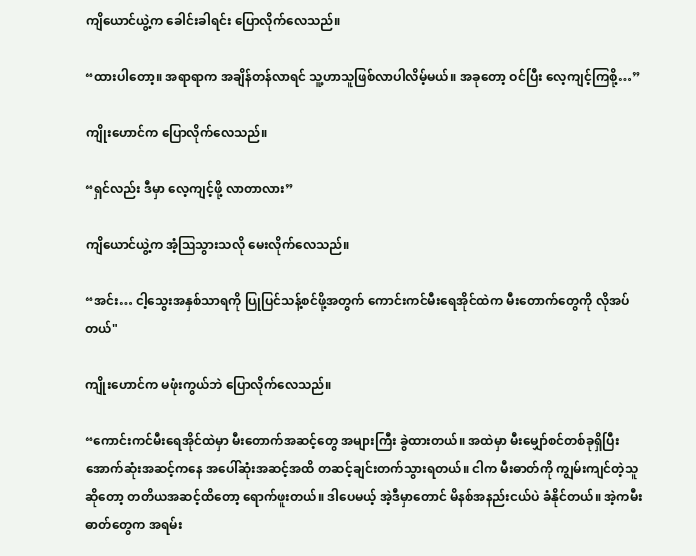ကျိယောင်ယွဲ့က ခေါင်းခါရင်း ပြောလိုက်လေသည်။

“ထားပါတော့။ အရာရာက အချိန်တန်လာရင် သူ့ဟာသူဖြစ်လာပါလိမ့်မယ်။ အခုတော့ ဝင်ပြီး လေ့ကျင့်ကြစို့…”

ကျိုးဟောင်က ပြောလိုက်လေသည်။

“ရှင်လည်း ဒီမှာ လေ့ကျင့်ဖို့ လာတာလား”

ကျိယောင်ယွဲ့က အံ့ဩသွားသလို မေးလိုက်လေသည်။

“အင်း… ငါ့သွေးအနှစ်သာရကို ပြုပြင်သန့်စင်ဖို့အတွက် ကောင်းကင်မီးရေအိုင်ထဲက မီးတောက်တွေကို လိုအပ်တယ်"

ကျိုးဟောင်က မဖုံးကွယ်ဘဲ ပြောလိုက်လေသည်။

“ကောင်းကင်မီးရေအိုင်ထဲမှာ မီးတောက်အဆင့်တွေ အများကြီး ခွဲထားတယ်။ အထဲမှာ မီးမျှော်စင်တစ်ခုရှိပြီး အောက်ဆုံးအဆင့်ကနေ အပေါ်ဆုံးအဆင့်အထိ တဆင့်ချင်းတက်သွားရတယ်။ ငါက မီးဓာတ်ကို ကျွမ်းကျင်တဲ့သူဆိုတော့ တတိယအဆင့်ထိတော့ ရောက်ဖူးတယ်။ ဒါပေမယ့် အဲ့ဒီမှာတောင် မိနစ်အနည်းငယ်ပဲ ခံနိုင်တယ်။ အဲ့ကမီးဓာတ်တွေက အရမ်း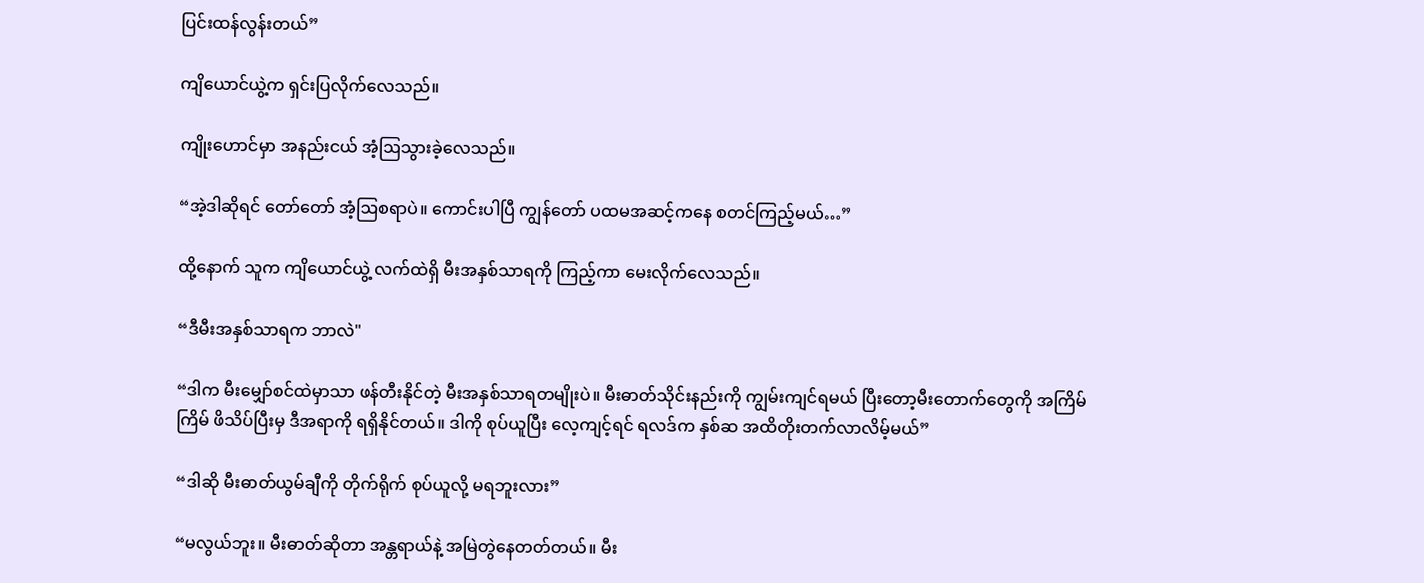ပြင်းထန်လွန်းတယ်”

ကျိယောင်ယွဲ့က ရှင်းပြလိုက်လေသည်။

ကျိုးဟောင်မှာ အနည်းငယ် အံ့ဩသွားခဲ့လေသည်။

“အဲ့ဒါဆိုရင် တော်တော် အံ့ဩစရာပဲ။ ကောင်းပါပြီ ကျွန်တော် ပထမအဆင့်ကနေ စတင်ကြည့်မယ်…”

ထို့နောက် သူက ကျိယောင်ယွဲ့ လက်ထဲရှိ မီးအနှစ်သာရကို ကြည့်ကာ မေးလိုက်လေသည်။

“ဒီမီးအနှစ်သာရက ဘာလဲ"

“ဒါက မီးမျှော်စင်ထဲမှာသာ ဖန်တီးနိုင်တဲ့ မီးအနှစ်သာရတမျိုးပဲ။ မီးဓာတ်သိုင်းနည်းကို ကျွမ်းကျင်ရမယ် ပြီးတော့မီးတောက်တွေကို အကြိမ်ကြိမ် ဖိသိပ်ပြီးမှ ဒီအရာကို ရရှိနိုင်တယ်။ ဒါကို စုပ်ယူပြီး လေ့ကျင့်ရင် ရလဒ်က နှစ်ဆ အထိတိုးတက်လာလိမ့်မယ်”

“ဒါဆို မီးဓာတ်ယွမ်ချီကို တိုက်ရိုက် စုပ်ယူလို့ မရဘူးလား”

“မလွယ်ဘူး။ မီးဓာတ်ဆိုတာ အန္တရာယ်နဲ့ အမြဲတွဲနေတတ်တယ်။ မီး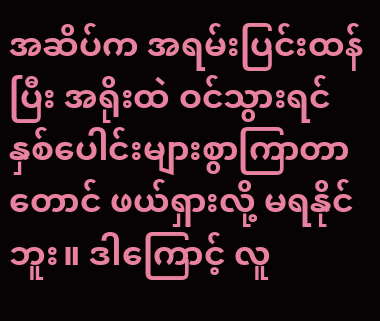အဆိပ်က အရမ်းပြင်းထန်ပြီး အရိုးထဲ ဝင်သွားရင် နှစ်ပေါင်းများစွာကြာတာတောင် ဖယ်ရှားလို့ မရနိုင်ဘူး။ ဒါကြောင့် လူ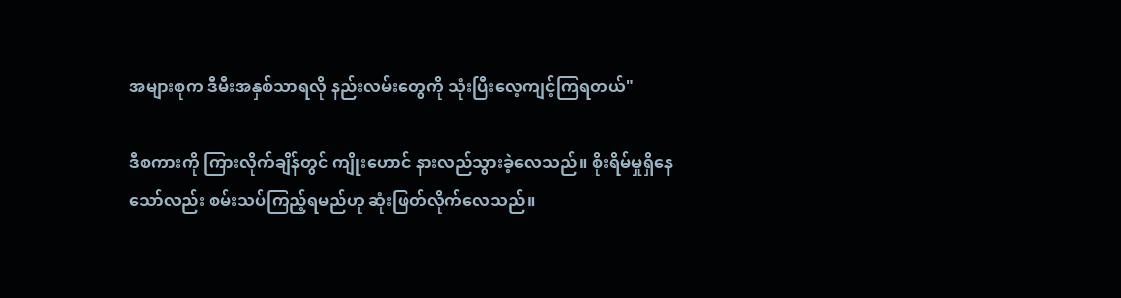အများစုက ဒီမီးအနှစ်သာရလို နည်းလမ်းတွေကို သုံးပြီးလေ့ကျင့်ကြရတယ်"

ဒီစကားကို ကြားလိုက်ချိန်တွင် ကျိုးဟောင် နားလည်သွားခဲ့လေသည်။ စိုးရိမ်မှုရှိနေသော်လည်း စမ်းသပ်ကြည့်ရမည်ဟု ဆုံးဖြတ်လိုက်လေသည်။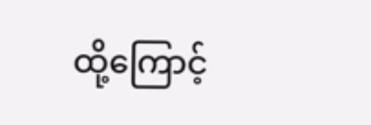ထို့ကြောင့်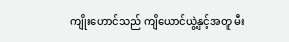ကျိုးဟောင်သည် ကျိယောင်ယွဲ့နှင့်အတူ မီး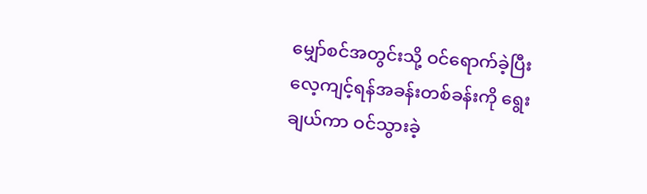မျှော်စင်အတွင်းသို့ ဝင်ရောက်ခဲ့ပြီး လေ့ကျင့်ရန်အခန်းတစ်ခန်းကို ရွေးချယ်ကာ ဝင်သွားခဲ့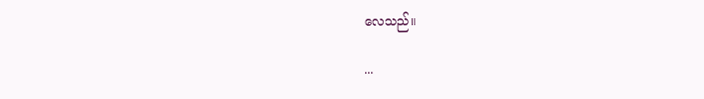လေသည်။

...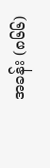အခန်း (၈၆၆)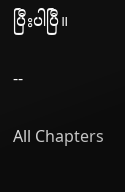ပြီးပါပြီ။

--

All Chapters